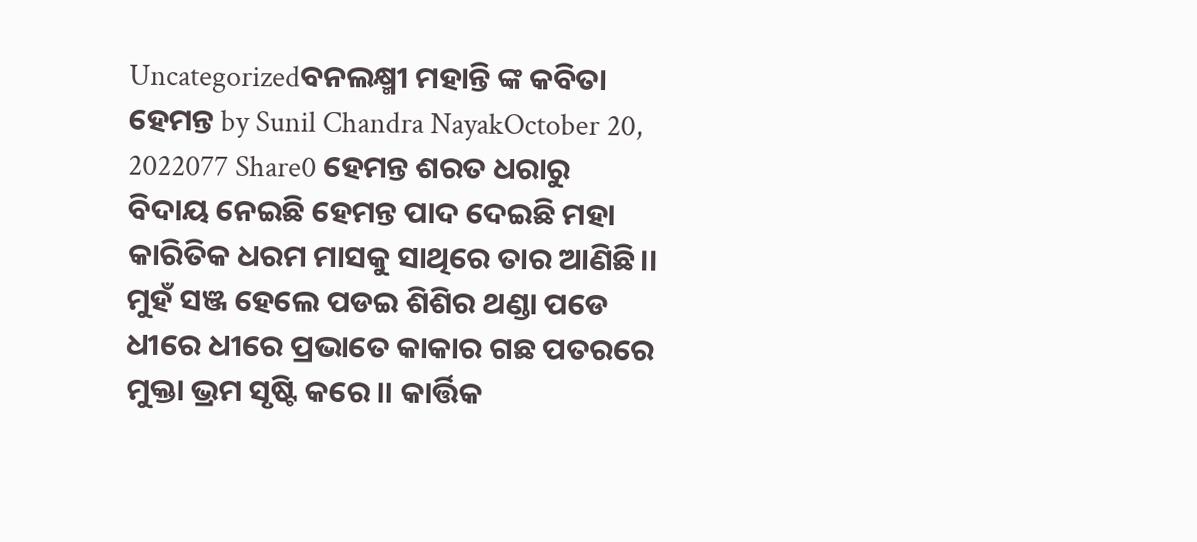Uncategorizedବନଲକ୍ଷ୍ମୀ ମହାନ୍ତି ଙ୍କ କବିତା ହେମନ୍ତ by Sunil Chandra NayakOctober 20, 2022077 Share0 ହେମନ୍ତ ଶରତ ଧରାରୁ ବିଦାୟ ନେଇଛି ହେମନ୍ତ ପାଦ ଦେଇଛି ମହା କାରିତିକ ଧରମ ମାସକୁ ସାଥିରେ ତାର ଆଣିଛି।। ମୁହଁ ସଞ୍ଜ ହେଲେ ପଡଇ ଶିଶିର ଥଣ୍ଡା ପଡେ ଧୀରେ ଧୀରେ ପ୍ରଭାତେ କାକାର ଗଛ ପତରରେ ମୁକ୍ତା ଭ୍ରମ ସୃଷ୍ଟି କରେ।। କାର୍ତ୍ତିକ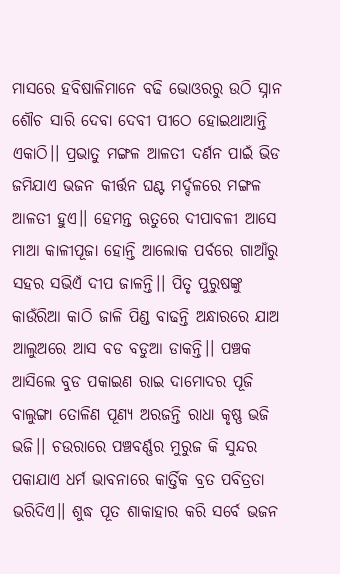ମାସରେ ହବିଷାଳିମାନେ ବଢି ଭୋଓରରୁ ଉଠି ସ୍ନାନ ଶୌଚ ସାରି ଦେବା ଦେବୀ ପୀଠେ ହୋଇଥାଆନ୍ତି ଏକାଠି।। ପ୍ରଭାତୁ ମଙ୍ଗଳ ଆଳତୀ ଦର୍ଣନ ପାଇଁ ଭିଡ ଜମିଯାଏ ଭଜନ କୀର୍ତ୍ତନ ଘଣ୍ଟ ମର୍ଦ୍ଦଳରେ ମଙ୍ଗଳ ଆଳତୀ ହୁଏ।। ହେମନ୍ତ ଋତୁରେ ଦୀପାବଳୀ ଆସେ ମାଆ କାଳୀପୂଜା ହୋନ୍ତି ଆଲୋକ ପର୍ବରେ ଗାଆଁରୁ ସହର ସଭିଏଁ ଦୀପ ଜାଳନ୍ତି।। ପିତୃ ପୁରୁଷଙ୍କୁ କାଉଁରିଆ କାଠି ଜାଳି ପିଣ୍ଡ ବାଢନ୍ତି ଅନ୍ଧାରରେ ଯାଅ ଆଲୁଅରେ ଆସ ବଡ ବଡୁଆ ଡାକନ୍ତି।। ପଞ୍ଚକ ଆସିଲେ ବୁଡ ପକାଇଣ ରାଇ ଦାମୋଦର ପୂଜି ବାଲୁଙ୍ଗା ତୋଳିଣ ପୂଣ୍ୟ ଅରଜନ୍ତି ରାଧା କୃଷ୍ଣ ଭଜି ଭଜି।। ଚଉରାରେ ପଞ୍ଚବର୍ଣ୍ଣର ମୁରୁଜ କି ସୁନ୍ଦର ପକାଯାଏ ଧର୍ମ ଭାବନାରେ କାର୍ତ୍ତିକ ବ୍ରତ ପବିତ୍ରତା ଭରିଦିଏ।। ଶୁଦ୍ଧ ପୂତ ଶାକାହାର କରି ସର୍ବେ ଭଜନ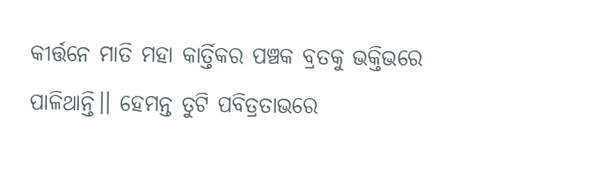କୀର୍ତ୍ତନେ ମାତି ମହା କାର୍ତ୍ତିକର ପଞ୍ଚକ ବ୍ରତକୁ ଭକ୍ତିଭରେ ପାଳିଥାନ୍ତି।। ହେମନ୍ତ ତୁଟି ପବିତ୍ରତାଭରେ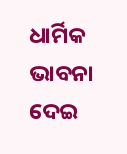ଧାର୍ମିକ ଭାବନା ଦେଇ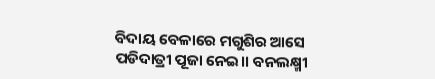ବିଦାୟ ବେଳାରେ ମଗୁଶିର ଆସେ ପଡିଦାତ୍ରୀ ପୂଜା ନେଇ।। ବନଲକ୍ଷ୍ମୀ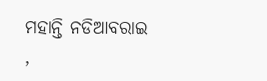ମହାନ୍ତି ନଡିଆବରାଇ ,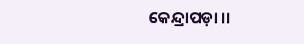କେନ୍ଦ୍ରାପଡ଼ା ।।